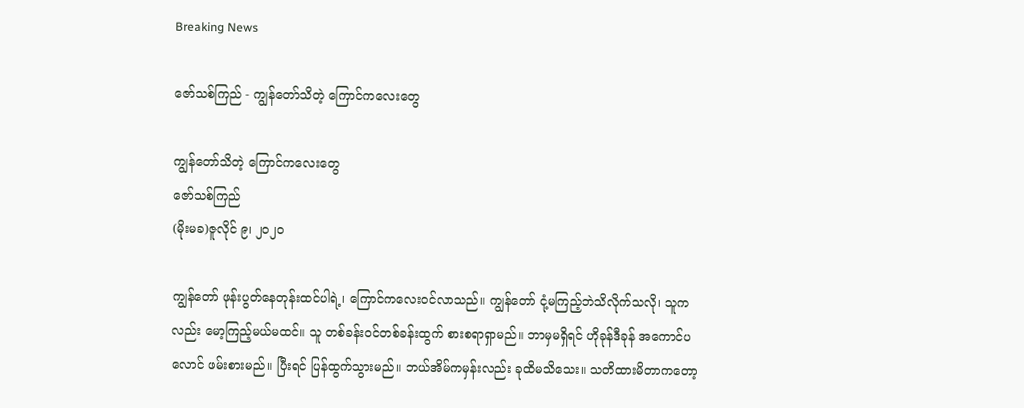Breaking News

ဇော်သစ်ကြည် - ကျွန်တော်သိတဲ့ ကြောင်ကလေးတွေ

ကျွန်တော်သိတဲ့ ကြောင်ကလေးတွေ
ဇော်သစ်ကြည်
(မိုးမခ)ဇူလိုင် ၉၊ ၂၀၂၀

ကျွန်တော် ဖုန်းပွတ်နေတုန်းထင်ပါရဲ့၊ ကြောင်ကလေးဝင်လာသည်။ ကျွန်တော် ငုံ့မကြည့်ဘဲသိလိုက်သလို၊ သူကလည်း မော့ကြည့်မယ်မထင်။ သူ တစ်ခန်းဝင်တစ်ခန်းထွက် စားစရာရှာမည်။ ဘာမှမရှိရင် ဟိုခုန်ဒီခုန် အကောင်ပလောင် ဖမ်းစားမည်။ ပြီးရင် ပြန်ထွက်သွားမည်။ ဘယ်အိမ်ကမှန်းလည်း ခုထိမသိသေး။ သတိထားမိတာကတော့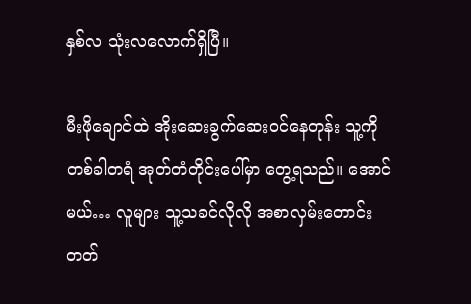နှစ်လ သုံးလလောက်ရှိပြီ။

မီးဖိုချောင်ထဲ အိုးဆေးခွက်ဆေးဝင်နေတုန်း သူ့ကို တစ်ခါတရံ အုတ်တံတိုင်းပေါ်မှာ တွေ့ရသည်။ အောင်မယ်… လူများ သူ့သခင်လိုလို အစာလှမ်းတောင်းတတ်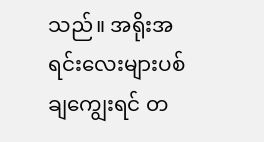သည်။ အရိုးအရင်းလေးများပစ်ချကျွေးရင် တ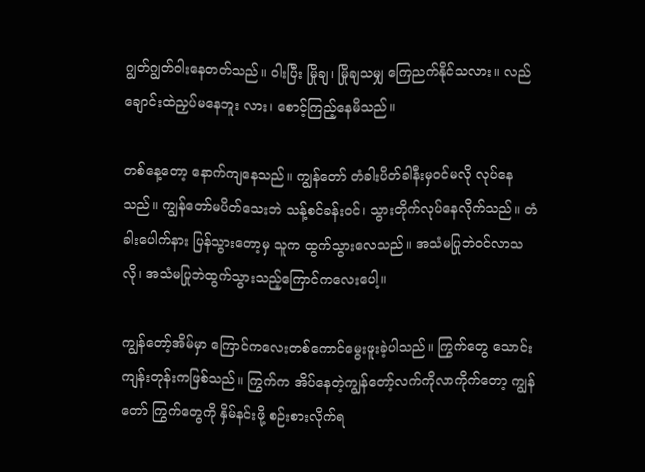ဂျွတ်ဂျွတ်ဝါးနေတတ်သည်။ ဝါးပြီး မြိုချ၊ မြိုချသမျှ ကြေညက်နိုင်သလား။ လည်ချောင်းထဲညှပ်မနေဘူး လား၊ စောင့်ကြည့်နေမိသည်။

တစ်နေ့တော့ နောက်ကျနေသည်။ ကျွန်တော် တံခါးပိတ်ခါနီးမှဝင်မလို လုပ်နေသည်။ ကျွန်တော်မပိတ်သေးဘဲ သန့်စင်ခန်းဝင်၊ သွားတိုက်လုပ်နေလိုက်သည်။ တံခါးပေါက်နား ပြန်သွားတော့မှ သူက ထွက်သွားလေသည်။ အသံမပြုဘဲဝင်လာသလို၊ အသံမပြုဘဲထွက်သွားသည့်ကြောင်ကလေးပေါ့။

ကျွန်တော့်အိမ်မှာ ကြောင်ကလေးတစ်ကောင်မွေးဖူးခဲ့ပါသည်။ ကြွက်တွေ သောင်းကျန်းတုန်းကဖြစ်သည်။ ကြွက်က အိပ်နေတဲ့ကျွန်တော့်လက်ကိုလာကိုက်တော့ ကျွန်တော် ကြွက်တွေကို နှိမ်နင်းဖို့ စဉ်းစားလိုက်ရ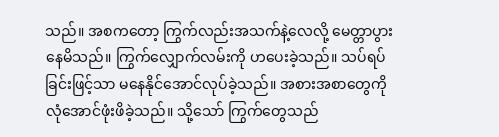သည်။ အစကတော့ ကြွက်လည်းအသက်နဲ့လေလို့ မေတ္တာပွားနေမိသည်။ ကြွက်လျှောက်လမ်းကို ဟပေးခဲ့သည်။ သပ်ရပ်ခြင်းဖြင့်သာ မနေနိုင်အောင်လုပ်ခဲ့သည်။ အစားအစာတွေကို လုံအောင်ဖုံးဖိခဲ့သည်။ သို့သော် ကြွက်တွေသည်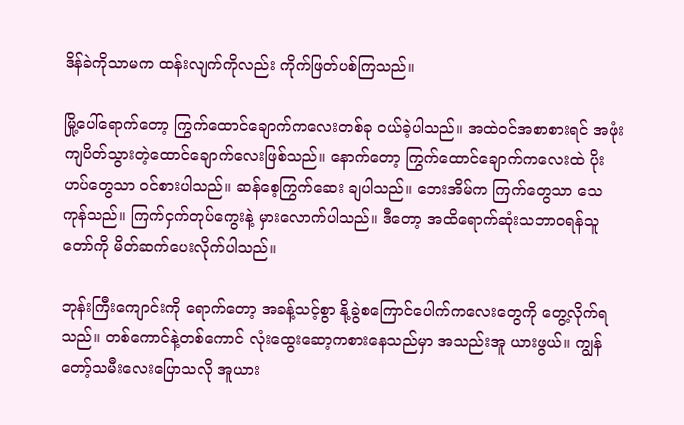ဒိန်ခဲကိုသာမက ထန်းလျက်ကိုလည်း ကိုက်ဖြတ်ပစ်ကြသည်။

မြို့ပေါ်ရောက်တော့ ကြွက်ထောင်ချောက်ကလေးတစ်ခု ဝယ်ခဲ့ပါသည်။ အထဲဝင်အစာစားရင် အဖုံးကျပိတ်သွားတဲ့ထောင်ချောက်လေးဖြစ်သည်။ နောက်တော့ ကြွက်ထောင်ချောက်ကလေးထဲ ပိုးဟပ်တွေသာ ဝင်စားပါသည်။ ဆန်စေ့ကြွက်ဆေး ချပါသည်။ ဘေးအိမ်က ကြက်တွေသာ သေကုန်သည်။ ကြက်ငှက်တုပ်ကွေးနဲ့ မှားလောက်ပါသည်။ ဒီတော့ အထိရောက်ဆုံးသဘာဝရန်သူတော်ကို မိတ်ဆက်ပေးလိုက်ပါသည်။

ဘုန်းကြီးကျောင်းကို ရောက်တော့ အခန့်သင့်စွာ နို့ခွဲစကြောင်ပေါက်ကလေးတွေကို တွေ့လိုက်ရသည်။ တစ်ကောင်နဲ့တစ်ကောင် လုံးထွေးဆော့ကစားနေသည်မှာ အသည်းအူ ယားဖွယ်။ ကျွန်တော့်သမီးလေးပြောသလို အူယား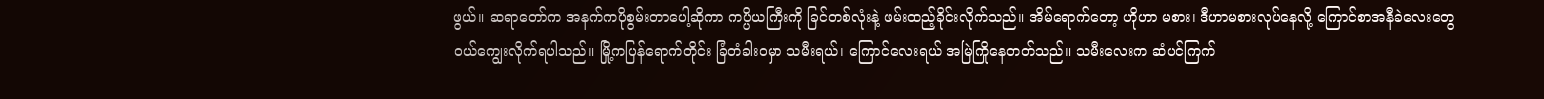ဖွယ်။ ဆရာတော်က အနက်ကပိုစွမ်းတာပေါ့ဆိုကာ ကပ္ပိယကြီးကို ခြင်တစ်လုံးနဲ့ ဖမ်းထည့်ခိုင်းလိုက်သည်။ အိမ်ရောက်တော့ ဟိုဟာ မစား၊ ဒီဟာမစားလုပ်နေလို့ ကြောင်စာအနီခဲလေးတွေ ဝယ်ကျွေးလိုက်ရပါသည်။ မြို့ကပြန်ရောက်တိုင်း ခြံတံခါးဝမှာ သမီးရယ်၊ ကြောင်လေးရယ် အမြဲကြိုနေတတ်သည်။ သမီးလေးက ဆံပင်ကြက်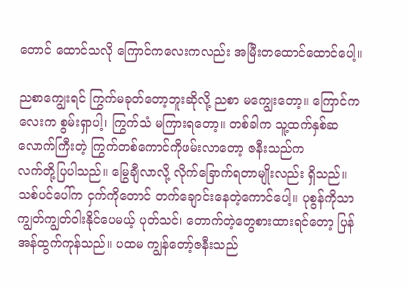တောင် ထောင်သလို ကြောင်ကလေးကလည်း အမြီးတထောင်ထောင်ပေါ့။

ညစာကျွေးရင် ကြွက်မခုတ်တော့ဘူးဆိုလို့ ညစာ မကျွေးတော့။ ကြောင်ကလေးက စွမ်းရှာပါ့၊ ကြွက်သံ မကြားရတော့။ တစ်ခါက သူ့ထက်နှစ်ဆလောက်ကြီးတဲ့ ကြွက်တစ်ကောင်ကိုဖမ်းလာတော့ ဇနီးသည်က
လက်တို့ပြပါသည်။ မြွေချီလာလို့ လိုက်ခြောက်ရတာမျိုးလည်း ရှိသည်။ သစ်ပင်ပေါ်က ငှက်ကိုတောင် တက်ချောင်းနေတဲ့ကောင်ပေါ့။ ပုစွန်ကိုသာ ကျွတ်ကျွတ်ဝါးနိုင်ပေမယ့် ပုတ်သင်၊ တောက်တဲ့တွေစားထားရင်တော့ ပြန်အန်ထွက်ကုန်သည်။ ပထမ ကျွန်တော့်ဇနီးသည်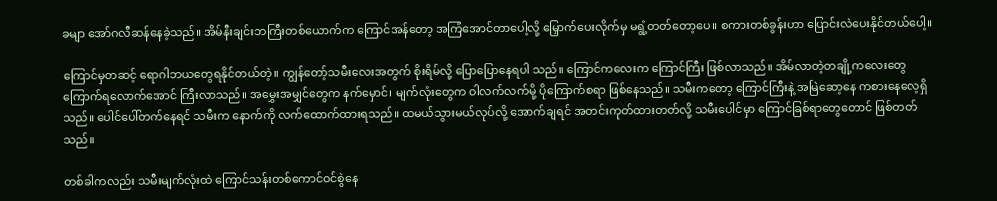ခမျာ အော်ဂလီဆန်နေခဲ့သည်။ အိမ်နီးချင်းဘကြီးတစ်ယောက်က ကြောင်အန်တော့ အကြံအောင်တာပေါ့လို့ မြှောက်ပေးလိုက်မှ မရွံ့တတ်တော့ပေ။ စကားတစ်ခွန်းဟာ ပြောင်းလဲပေးနိုင်တယ်ပေါ့။

ကြောင်မှတဆင့် ရောဂါဘယတွေရနိုင်တယ်တဲ့။ ကျွန်တော့်သမီးလေးအတွက် စိုးရိမ်လို့ ပြောပြောနေရပါ သည်။ ကြောင်ကလေးက ကြောင်ကြီး ဖြစ်လာသည်။ အိမ်လာတဲ့တချို့ကလေးတွေ ကြောက်ရလောက်အောင် ကြီးလာသည်။ အမွှေးအမျှင်တွေက နက်မှောင်၊ မျက်လုံးတွေက ဝါလက်လက်မို့ ပိုကြောက်စရာ ဖြစ်နေသည်။ သမီးကတော့ ကြောင်ကြီးနဲ့ အမြဲဆော့နေ ကစားနေလေ့ရှိသည်။ ပေါင်ပေါ်တက်နေရင် သမီးက နောက်ကို လက်ထောက်ထားရသည်။ ထမယ်သွားမယ်လုပ်လို့ အောက်ချရင် အတင်းကုတ်ထားတတ်လို့ သမီးပေါင်မှာ ကြောင်ခြစ်ရာတွေတောင် ဖြစ်တတ်သည်။

တစ်ခါကလည်း သမီးမျက်လုံးထဲ ကြောင်သန်းတစ်ကောင်ဝင်စွဲနေ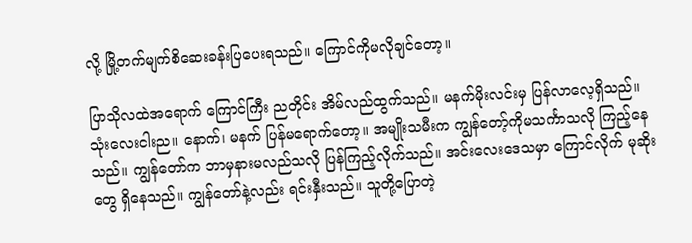လို့ မြို့တက်မျက်စိဆေးခန်းပြပေးရသည်။ ကြောင်ကိုမလိုချင်တော့။

ပြာသိုလထဲအရောက် ကြောင်ကြီး ညတိုင်း အိမ်လည်ထွက်သည်။ မနက်မိုးလင်းမှ ပြန်လာလေ့ရှိသည်။ သုံးလေးငါးည။ နောက်၊ မနက် ပြန်မရောက်တော့။ အမျိုးသမီးက ကျွန်တော့်ကိုမသင်္ကာသလို ကြည့်နေသည်။ ကျွန်တော်က ဘာမှနားမလည်သလို ပြန်ကြည့်လိုက်သည်။ အင်းလေးဒေသမှာ ကြောင်လိုက် မုဆိုးတွေ ရှိနေသည်။ ကျွန်တော်နဲ့လည်း ရင်းနှီးသည်။ သူတို့ပြောတဲ့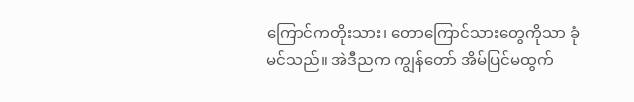ကြောင်ကတိုးသား၊ တောကြောင်သားတွေကိုသာ ခုံမင်သည်။ အဲဒီညက ကျွန်တော် အိမ်ပြင်မထွက်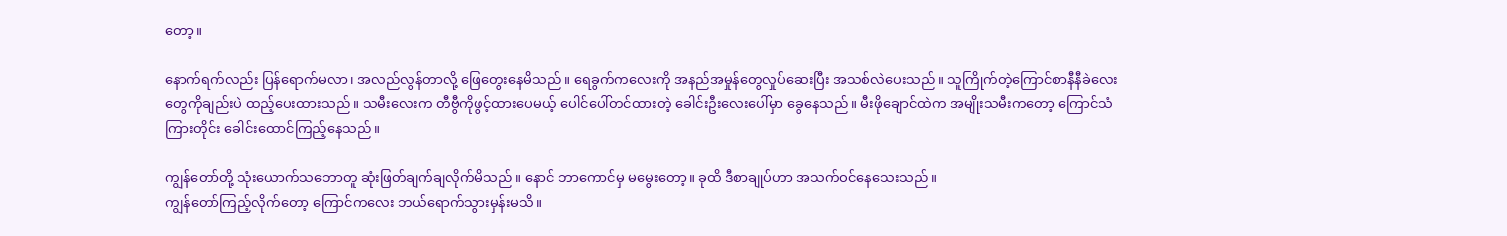တော့။

နောက်ရက်လည်း ပြန်ရောက်မလာ၊ အလည်လွန်တာလို့ ဖြေတွေးနေမိသည်။ ရေခွက်ကလေးကို အနည်အမှုန်တွေလှုပ်ဆေးပြီး အသစ်လဲပေးသည်။ သူကြိုက်တဲ့ကြောင်စာနီနီခဲလေးတွေကိုချည်းပဲ ထည့်ပေးထားသည်။ သမီးလေးက တီဗွီကိုဖွင့်ထားပေမယ့် ပေါင်ပေါ်တင်ထားတဲ့ ခေါင်းဦးလေးပေါ်မှာ ခွေနေသည်။ မီးဖိုချောင်ထဲက အမျိုးသမီးကတော့ ကြောင်သံကြားတိုင်း ခေါင်းထောင်ကြည့်နေသည်။

ကျွန်တော်တို့ သုံးယောက်သဘောတူ ဆုံးဖြတ်ချက်ချလိုက်မိသည်။ နောင် ဘာကောင်မှ မမွေးတော့။ ခုထိ ဒီစာချုပ်ဟာ အသက်ဝင်နေသေးသည်။
ကျွန်တော်ကြည့်လိုက်တော့ ကြောင်ကလေး ဘယ်ရောက်သွားမှန်းမသိ။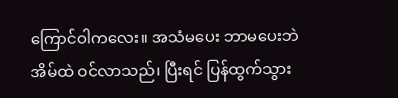ကြောင်ဝါကလေး။ အသံမပေး ဘာမပေးဘဲ အိမ်ထဲ ဝင်လာသည်၊ ပြီးရင် ပြန်ထွက်သွား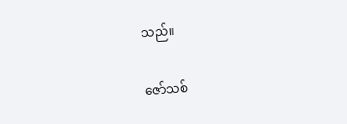သည်။

ဇော်သစ်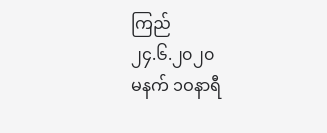ကြည်
၂၄.၆.၂၀၂၀
မနက် ၁ဝနာရီ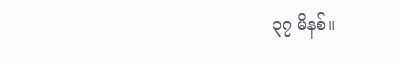၃၇ မိနစ်။